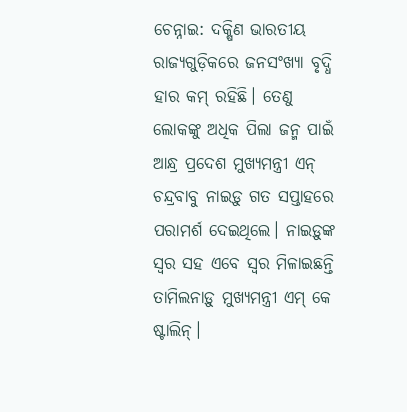ଚେନ୍ନାଇ: ଦକ୍ଷିଣ ଭାରତୀୟ ରାଜ୍ୟଗୁଡ଼ିକରେ ଜନସଂଖ୍ୟା ବୃଦ୍ଧି ହାର କମ୍ ରହିଛି। ତେଣୁ ଲୋକଙ୍କୁ ଅଧିକ ପିଲା ଜନ୍ମ ପାଇଁ ଆନ୍ଧ୍ର ପ୍ରଦେଶ ମୁଖ୍ୟମନ୍ତ୍ରୀ ଏନ୍ ଚନ୍ଦ୍ରବାବୁ ନାଇଡ଼ୁ ଗତ ସପ୍ତାହରେ ପରାମର୍ଶ ଦେଇଥିଲେ। ନାଇଡ଼ୁଙ୍କ ସ୍ବର ସହ ଏବେ ସ୍ବର ମିଳାଇଛନ୍ତି ତାମିଲନାଡ଼ୁ ମୁଖ୍ୟମନ୍ତ୍ରୀ ଏମ୍ କେ ଷ୍ଟାଲିନ୍।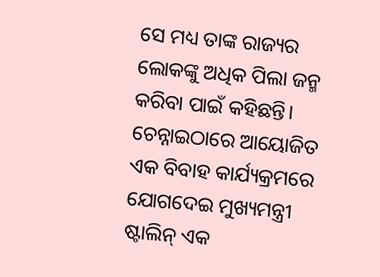ସେ ମଧ୍ୟ ତାଙ୍କ ରାଜ୍ୟର ଲୋକଙ୍କୁ ଅଧିକ ପିଲା ଜନ୍ମ କରିବା ପାଇଁ କହିଛନ୍ତି। ଚେନ୍ନାଇଠାରେ ଆୟୋଜିତ ଏକ ବିବାହ କାର୍ଯ୍ୟକ୍ରମରେ ଯୋଗଦେଇ ମୁଖ୍ୟମନ୍ତ୍ରୀ ଷ୍ଟାଲିନ୍ ଏକ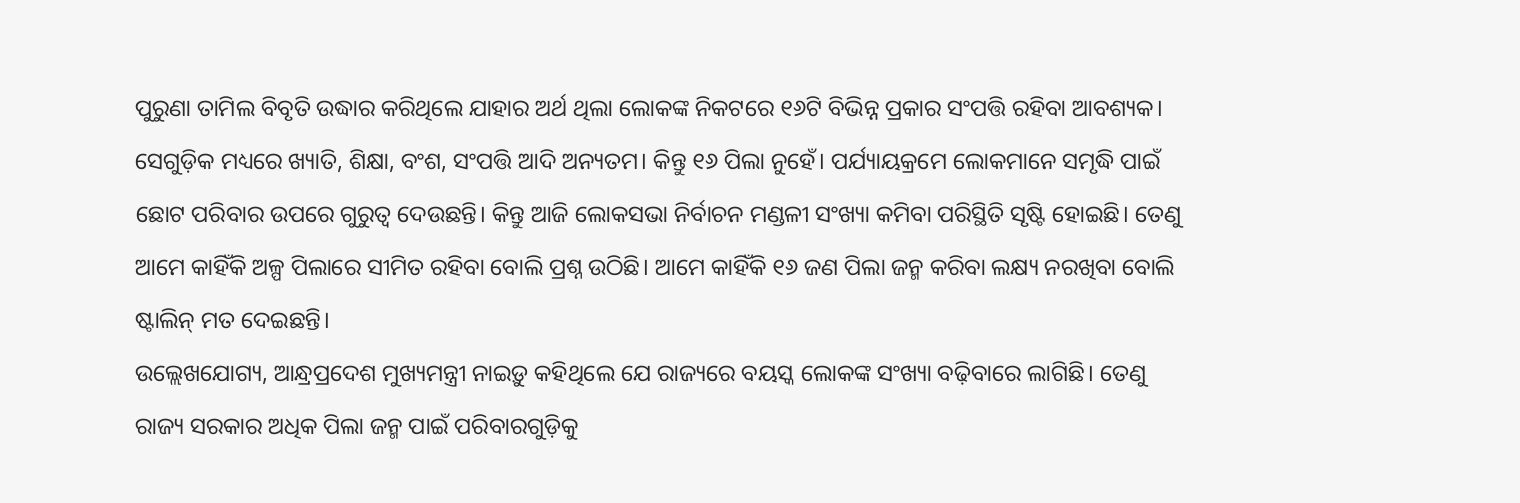ପୁରୁଣା ତାମିଲ ବିବୃତି ଉଦ୍ଧାର କରିଥିଲେ ଯାହାର ଅର୍ଥ ଥିଲା ଲୋକଙ୍କ ନିକଟରେ ୧୬ଟି ବିଭିନ୍ନ ପ୍ରକାର ସଂପତ୍ତି ରହିବା ଆବଶ୍ୟକ। ସେଗୁଡ଼ିକ ମଧ୍ୟରେ ଖ୍ୟାତି, ଶିକ୍ଷା, ବଂଶ, ସଂପତ୍ତି ଆଦି ଅନ୍ୟତମ। କିନ୍ତୁ ୧୬ ପିଲା ନୁହେଁ। ପର୍ଯ୍ୟାୟକ୍ରମେ ଲୋକମାନେ ସମୃଦ୍ଧି ପାଇଁ ଛୋଟ ପରିବାର ଉପରେ ଗୁରୁତ୍ବ ଦେଉଛନ୍ତି। କିନ୍ତୁ ଆଜି ଲୋକସଭା ନିର୍ବାଚନ ମଣ୍ଡଳୀ ସଂଖ୍ୟା କମିବା ପରିସ୍ଥିତି ସୃଷ୍ଟି ହୋଇଛି। ତେଣୁ ଆମେ କାହିଁକି ଅଳ୍ପ ପିଲାରେ ସୀମିତ ରହିବା ବୋଲି ପ୍ରଶ୍ନ ଉଠିଛି। ଆମେ କାହିଁକି ୧୬ ଜଣ ପିଲା ଜନ୍ମ କରିବା ଲକ୍ଷ୍ୟ ନରଖିବା ବୋଲି ଷ୍ଟାଲିନ୍ ମତ ଦେଇଛନ୍ତି।
ଉଲ୍ଲେଖଯୋଗ୍ୟ, ଆନ୍ଧ୍ରପ୍ରଦେଶ ମୁଖ୍ୟମନ୍ତ୍ରୀ ନାଇଡ଼ୁ କହିଥିଲେ ଯେ ରାଜ୍ୟରେ ବୟସ୍କ ଲୋକଙ୍କ ସଂଖ୍ୟା ବଢ଼ିବାରେ ଲାଗିଛି। ତେଣୁ ରାଜ୍ୟ ସରକାର ଅଧିକ ପିଲା ଜନ୍ମ ପାଇଁ ପରିବାରଗୁଡ଼ିକୁ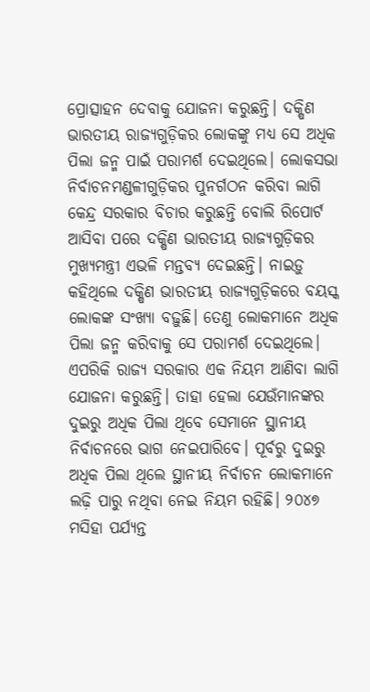ପ୍ରୋତ୍ସାହନ ଦେବାକୁ ଯୋଜନା କରୁଛନ୍ତି। ଦକ୍ଷିଣ ଭାରତୀୟ ରାଜ୍ୟଗୁଡ଼ିକର ଲୋକଙ୍କୁ ମଧ୍ୟ ସେ ଅଧିକ ପିଲା ଜନ୍ମ ପାଇଁ ପରାମର୍ଶ ଦେଇଥିଲେ। ଲୋକସଭା ନିର୍ବାଚନମଣ୍ଡଳୀଗୁଡ଼ିକର ପୁନର୍ଗଠନ କରିବା ଲାଗି କେନ୍ଦ୍ର ସରକାର ବିଚାର କରୁଛନ୍ତି ବୋଲି ରିପୋର୍ଟ ଆସିବା ପରେ ଦକ୍ଷିଣ ଭାରତୀୟ ରାଜ୍ୟଗୁଡ଼ିକର ମୁଖ୍ୟମନ୍ତ୍ରୀ ଏଭଳି ମନ୍ତବ୍ୟ ଦେଇଛନ୍ତି। ନାଇଡ଼ୁ କହିଥିଲେ ଦକ୍ଷିଣ ଭାରତୀୟ ରାଜ୍ୟଗୁଡ଼ିକରେ ବୟସ୍କ ଲୋକଙ୍କ ସଂଖ୍ୟା ବଢ଼ୁଛି। ତେଣୁ ଲୋକମାନେ ଅଧିକ ପିଲା ଜନ୍ମ କରିବାକୁ ସେ ପରାମର୍ଶ ଦେଇଥିଲେ। ଏପରିକି ରାଜ୍ୟ ସରକାର ଏକ ନିୟମ ଆଣିବା ଲାଗି ଯୋଜନା କରୁଛନ୍ତି। ତାହା ହେଲା ଯେଉଁମାନଙ୍କର ଦୁଇରୁ ଅଧିକ ପିଲା ଥିବେ ସେମାନେ ସ୍ଥାନୀୟ ନିର୍ବାଚନରେ ଭାଗ ନେଇପାରିବେ। ପୂର୍ବରୁ ଦୁଇରୁ ଅଧିକ ପିଲା ଥିଲେ ସ୍ଥାନୀୟ ନିର୍ବାଚନ ଲୋକମାନେ ଲଢ଼ି ପାରୁ ନଥିବା ନେଇ ନିୟମ ରହିଛି। ୨୦୪୭ ମସିହା ପର୍ଯ୍ୟନ୍ତ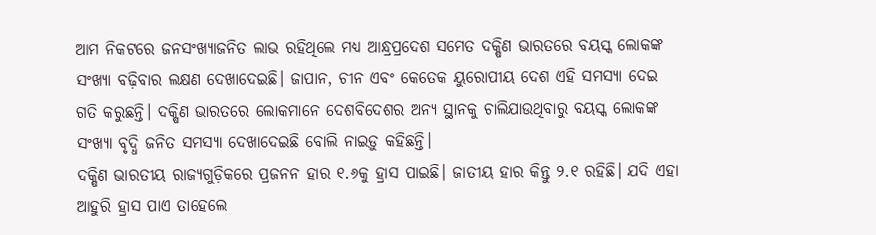ଆମ ନିକଟରେ ଜନସଂଖ୍ୟାଜନିତ ଲାଭ ରହିଥିଲେ ମଧ୍ୟ ଆନ୍ଧ୍ରପ୍ରଦେଶ ସମେତ ଦକ୍ଷିଣ ଭାରତରେ ବୟସ୍କ ଲୋକଙ୍କ ସଂଖ୍ୟା ବଢ଼ିବାର ଲକ୍ଷଣ ଦେଖାଦେଇଛି। ଜାପାନ, ଚୀନ ଏବଂ କେତେକ ୟୁରୋପୀୟ ଦେଶ ଏହି ସମସ୍ୟା ଦେଇ ଗତି କରୁଛନ୍ତି। ଦକ୍ଷିଣ ଭାରତରେ ଲୋକମାନେ ଦେଶବିଦେଶର ଅନ୍ୟ ସ୍ଥାନକୁ ଚାଲିଯାଉଥିବାରୁ ବୟସ୍କ ଲୋକଙ୍କ ସଂଖ୍ୟା ବୃଦ୍ଧି ଜନିତ ସମସ୍ୟା ଦେଖାଦେଇଛି ବୋଲି ନାଇଡ଼ୁ କହିଛନ୍ତି।
ଦକ୍ଷିଣ ଭାରତୀୟ ରାଜ୍ୟଗୁଡ଼ିକରେ ପ୍ରଜନନ ହାର ୧.୬କୁ ହ୍ରାସ ପାଇଛି। ଜାତୀୟ ହାର କିନ୍ତୁ ୨.୧ ରହିଛି। ଯଦି ଏହା ଆହୁରି ହ୍ରାସ ପାଏ ତାହେଲେ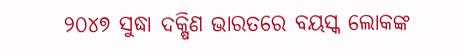୨୦୪୭ ସୁଦ୍ଧା ଦକ୍ଷିଣ ଭାରତରେ ବୟସ୍କ ଲୋକଙ୍କ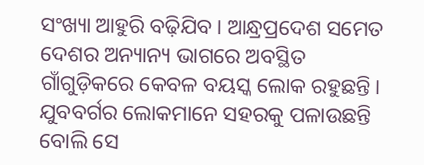ସଂଖ୍ୟା ଆହୁରି ବଢ଼ିଯିବ। ଆନ୍ଧ୍ରପ୍ରଦେଶ ସମେତ ଦେଶର ଅନ୍ୟାନ୍ୟ ଭାଗରେ ଅବସ୍ଥିତ ଗାଁଗୁଡ଼ିକରେ କେବଳ ବୟସ୍କ ଲୋକ ରହୁଛନ୍ତି। ଯୁବବର୍ଗର ଲୋକମାନେ ସହରକୁ ପଳାଉଛନ୍ତି ବୋଲି ସେ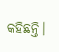କହିଛନ୍ତି।